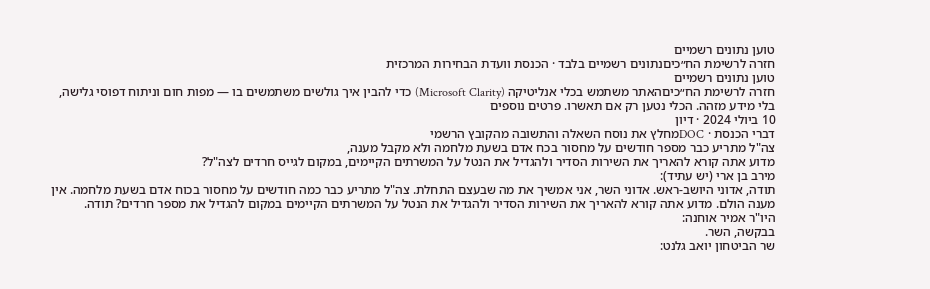טוען נתונים רשמיים
חזרה לרשימת הח״כיםנתונים רשמיים בלבד · הכנסת וועדת הבחירות המרכזית
טוען נתונים רשמיים
חזרה לרשימת הח״כיםהאתר משתמש בכלי אנליטיקה (Microsoft Clarity) כדי להבין איך גולשים משתמשים בו — מפות חום וניתוח דפוסי גלישה, בלי מידע מזהה. הכלי נטען רק אם תאשרו. פרטים נוספים
10 ביולי 2024 · דיון
דברי הכנסת · DOCמחלץ את נוסח השאלה והתשובה מהקובץ הרשמי
צה"ל מתריע כבר מספר חודשים על מחסור בכח אדם בשעת מלחמה ולא מקבל מענה,
מדוע אתה קורא להאריך את השירות הסדיר ולהגדיל את הנטל על המשרתים הקיימים, במקום לגייס חרדים לצה"ל?
מירב בן ארי (יש עתיד):
תודה, אדוני היושב-ראש. אדוני השר, אני אמשיך את מה שבעצם התחלת. צה"ל מתריע כבר כמה חודשים על מחסור בכוח אדם בשעת מלחמה. אין מענה הולם. מדוע אתה קורא להאריך את השירות הסדיר ולהגדיל את הנטל על המשרתים הקיימים במקום להגדיל את מספר חרדים? תודה.
היו"ר אמיר אוחנה:
בבקשה, השר.
שר הביטחון יואב גלנט: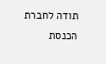תודה לחברת הכנסת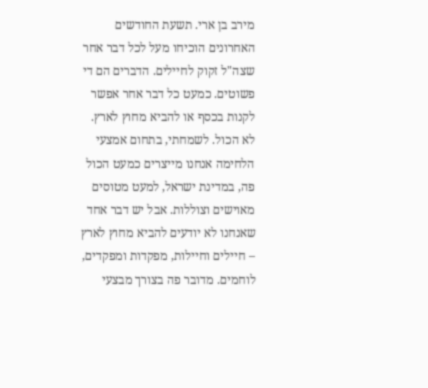מירב בן ארי. תשעת החודשים האחרונים הוכיחו מעל לכל דבר אחר שצה"ל זקוק לחיילים. הדברים הם די פשוטים. כמעט כל דבר אחר אפשר לקנות בכסף או להביא מחוץ לארץ. לא הכול. לשמחתי, בתחום אמצעי הלחימה אנחנו מייצרים כמעט הכול פה, במדינת ישראל, למעט מטוסים מאוישים וצוללות. אבל יש דבר אחד שאנחנו לא יודעים להביא מחוץ לארץ – חיילים וחיילות, מפקדות ומפקדים, לוחמים. מדובר פה בצורך מבצעי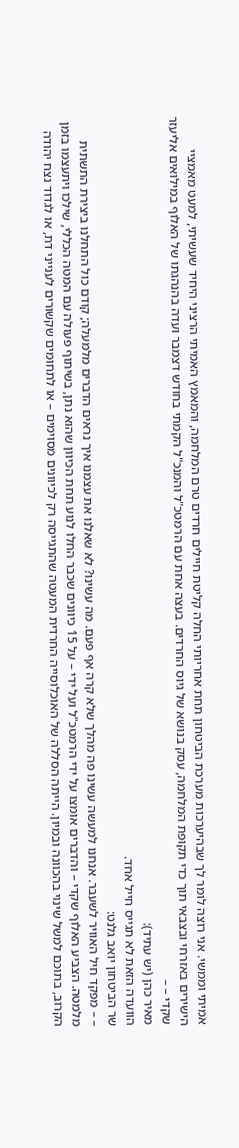אמיתי וממשי. אני רוצה לומר לך שבהיערכות מערכת הביטחון תחת אחריותי החלה קליטת חיילים חרדים טרם המלחמה, והמאמץ האמיתי הרציני היחיד שעשיתי, למעט מאמציי הישירים באזרחי ובצבאי תוך כדי תקופת המלחמה, עסק בנושא של גיוס החרדים. בעצה אחת עם הרמטכ"ל והמנכ"ל הקמתי בחודש דצמבר ועדה בהנהגתו של האלוף במילואים אליעזר שקדי – –
מאיר כהן (יש עתיד):
הוועדה הזאת לא תגייס חייל אחד.
שר הביטחון יואב גלנט:
– – מפקד חיל האוויר לשעבר. אנחנו למעשה עשינו פה מהלך שלא קרה אף פעם. מה עשינו? לא שאלנו את עצמנו איך נראים הדברים מלמעלה; קודם כול התחלנו ביצירת התשתית מלמטה. הצביע האלוף שקדי – והדברים אומצו על ידי הרמטכ"ל ועל ידי – על 15 כיוונים שכבר החלו לנוע תחת הכיוון שהוא נתן, בשיתוף פעולה עם המטה הכללי, שילכו ויתעצמו בזמן הקרוב, בתוכם למשל שינוי בהכוונה ובמיון. הייתה הסללה של האוכלוסייה החרדית המעטה שהתגייסה רק לכיוונים מסוימים – או לתחומים שקשורים לענייני דת, או לגדוד נצח יהודה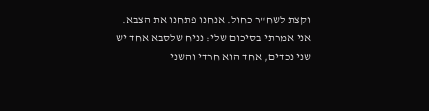וקצת לשח"ר כחול. אנחנו פתחנו את הצבא. אני אמרתי בסיכום שלי: נניח שלסבא אחד יש שני נכדים, אחד הוא חרדי והשני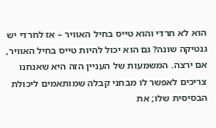הוא לא חרדי והוא טייס בחיל האוויר – אז לחרדי יש גנטיקה שונה? גם הוא יכול להיות טייס בחיל האוויר, אם ירצה. המשמעות של העניין הזה היא שאנחנו צריכים לאפשר לו מבחני קבלה שמותאמים ליכולת הבסיסית שלו; את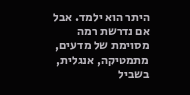היתר הוא ילמד. אבל אם נדרשת רמה מסוימת של מדעים, מתמטיקה, אנגלית, בשביל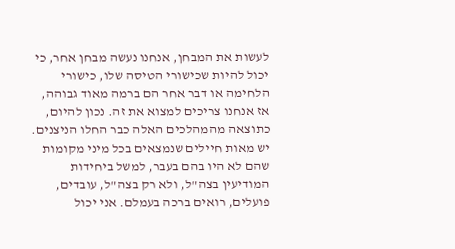לעשות את המבחן, אנחנו נעשה מבחן אחר, כי יכול להיות שכישורי הטיסה שלו, כישורי הלחימה או דבר אחר הם ברמה מאוד גבוהה, אז אנחנו צריכים למצוא את זה. נכון להיום, כתוצאה מהמהלכים האלה כבר החלו הניצנים. יש מאות חיילים שנמצאים בכל מיני מקומות שהם לא היו בהם בעבר, למשל ביחידות המודיעין בצה"ל, ולא רק בצה"ל, עובדים, פועלים, רואים ברכה בעמלם. אני יכול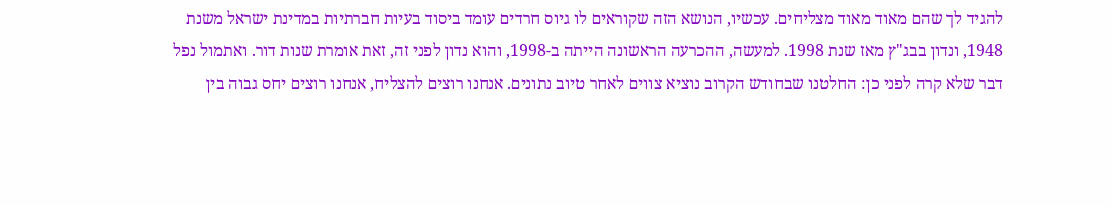להגיד לך שהם מאוד מאוד מצליחים. עכשיו, הנושא הזה שקוראים לו גיוס חרדים עומד ביסוד בעיות חברתיות במדינת ישראל משנת 1948, ונדון בבג"ץ מאז שנת 1998. למעשה, ההכרעה הראשונה הייתה ב-1998, והוא נדון לפני זה, זאת אומרת שנות דור. ואתמול נפל דבר שלא קרה לפני כן: החלטנו שבחודש הקרוב נוציא צווים לאחר טיוב נתונים. אנחנו רוצים להצליח, אנחנו רוצים יחס גבוה בין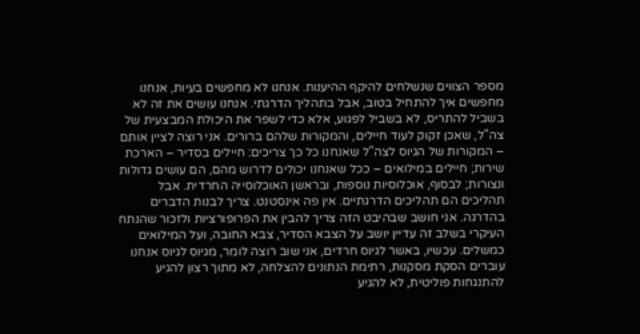מספר הצווים שנשלחים להיקף ההיענות. אנחנו לא מחפשים בעיות, אנחנו מחפשים איך להתחיל בטוב, אבל בתהליך הדרגתי. אנחנו עושים את זה לא בשביל להתריס, לא בשביל לפגוע, אלא כדי לשפר את היכולת המבצעית של צה"ל, שאכן זקוק לעוד חיילים, והמקורות שלהם ברורים. אני רוצה לציין אותם – המקורות של הגיוס לצה"ל שאנחנו כל כך צריכים: חיילים בסדיר – הארכת שירות; חיילים במילואים – ככל שאנחנו יכולים לדרוש מהם, הם עושים גדולות ונצורות; לבסוף, אוכלוסיות נוספות, ובראשן האוכלוסייה החרדית. אבל תהליכים הם תהליכים הדרגתיים. אין פה אינסטנט. צריך לבנות הדברים בהדרגה. אני חושב שבהיבט הזה צריך להבין את הפרופורציות ולזכור שהנתח העיקרי בשלב זה עדיין יושב על הצבא הסדיר, צבא החובה, ועל המילואים כמשלים. עכשיו, באשר לגיוס חרדים, אני שוב רוצה לומר, מגיוס לגיוס אנחנו עוברים הסקת מסקנות, רתימת הנתונים להצלחה, לא מתוך רצון להגיע להתנגחות פוליטית, לא להגיע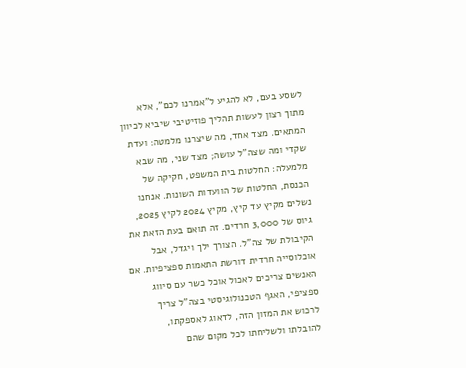לשסע בעם, לא להגיע ל"אמרנו לכם", אלא מתוך רצון לעשות תהליך פוזיטיבי שיביא לכיוון המתאים. מצד אחד, מה שיצרנו מלמטה: ועדת שקדי ומה שצה"ל עושה; מצד שני, מה שבא מלמעלה: החלטות בית המשפט, חקיקה של הכנסת, החלטות של הוועדות השונות. אנחנו נשלים מקיץ עד קיץ, מקיץ 2024 לקיץ 2025, גיוס של 3,000 חרדים. זה תואם בעת הזאת את הקיבולת של צה"ל. הצורך ילך ויגדל, אבל אוכלוסייה חרדית דורשת התאמות ספציפיות. אם האנשים צריכים לאכול אוכל כשר עם סיווג ספציפי, האגף הטכנולוגיסטי בצה"ל צריך לרכוש את המזון הזה, לדאוג לאספקתו, להובלתו ולשליחתו לכל מקום שהם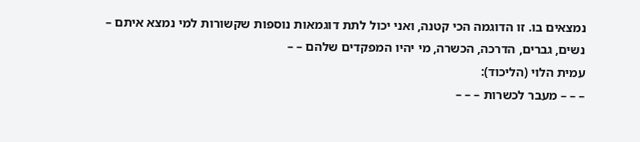נמצאים בו. זו הדוגמה הכי קטנה, ואני יכול לתת דוגמאות נוספות שקשורות למי נמצא איתם – נשים, גברים, הדרכה, הכשרה, מי יהיו המפקדים שלהם – –
עמית הלוי (הליכוד):
– – – מעבר לכשרות – – –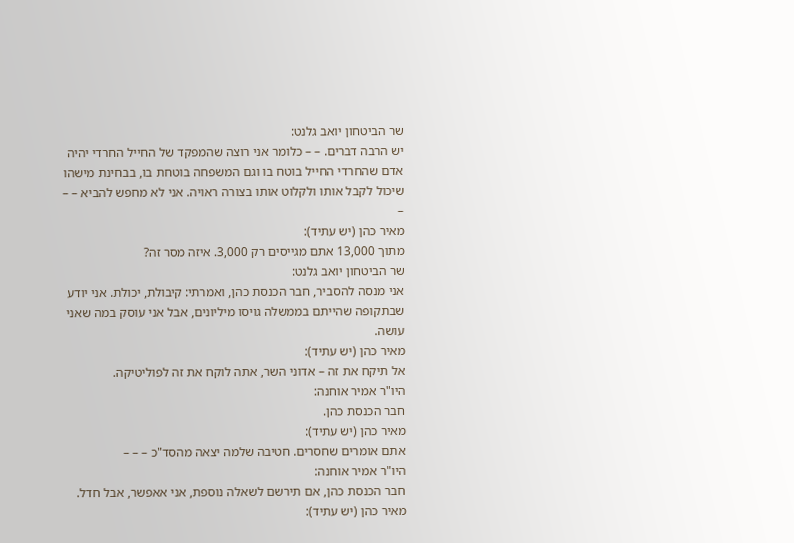שר הביטחון יואב גלנט:
יש הרבה דברים. – – כלומר אני רוצה שהמפקד של החייל החרדי יהיה אדם שהחרדי החייל בוטח בו וגם המשפחה בוטחת בו, בבחינת מישהו שיכול לקבל אותו ולקלוט אותו בצורה ראויה. אני לא מחפש להביא – – –
מאיר כהן (יש עתיד):
מתוך 13,000 אתם מגייסים רק 3,000. איזה מסר זה?
שר הביטחון יואב גלנט:
אני מנסה להסביר, חבר הכנסת כהן, ואמרתי: קיבולת, יכולת. אני יודע שבתקופה שהייתם בממשלה גויסו מיליונים, אבל אני עוסק במה שאני עושה.
מאיר כהן (יש עתיד):
אל תיקח את זה – אדוני השר, אתה לוקח את זה לפוליטיקה.
היו"ר אמיר אוחנה:
חבר הכנסת כהן.
מאיר כהן (יש עתיד):
אתם אומרים שחסרים. חטיבה שלמה יצאה מהסד"כ – – –
היו"ר אמיר אוחנה:
חבר הכנסת כהן, אם תירשם לשאלה נוספת, אני אאפשר, אבל חדל.
מאיר כהן (יש עתיד):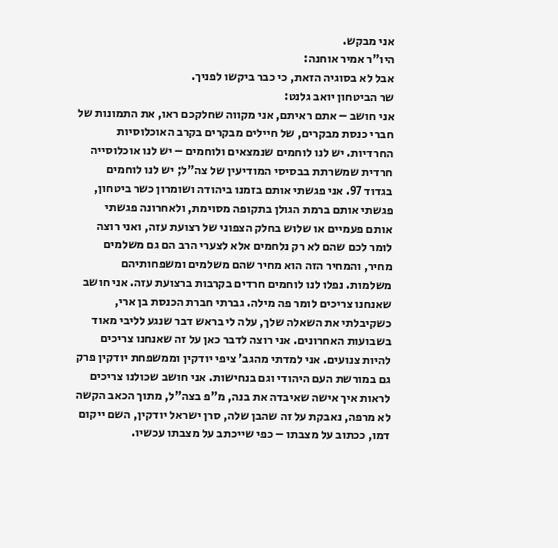אני מבקש.
היו"ר אמיר אוחנה:
אבל לא בסוגיה הזאת, כי כבר ביקשו לפניך.
שר הביטחון יואב גלנט:
אני חושב – אתם ראיתם, אני מקווה שחלקכם ראו, את התמונות של חברי כנסת מבקרים, של חיילים מבקרים בקרב האוכלוסיות החרדיות. יש לנו לוחמים שנמצאים ולוחמים – יש לנו אוכלוסייה חרדית שמשרתת בבסיסי המודיעין של צה"ל; יש לנו לוחמים בגדוד 97. אני פגשתי אותם בזמנו ביהודה ושומרון כשר ביטחון, פגשתי אותם ברמת הגולן בתקופה מסוימת, ולאחרונה פגשתי אותם פעמיים או שלוש בחלק הצפוני של רצועת עזה, ואני רוצה לומר לכם שהם לא רק נלחמים אלא לצערי הרב הם גם משלמים מחיר, והמחיר הזה הוא מחיר שהם משלמים ומשפחותיהם משלמות. נפלו לנו לוחמים חרדים בקרבות ברצועת עזה. אני חושב שאנחנו צריכים לומר פה מילה. גברתי חברת הכנסת בן ארי, כשקיבלתי את השאלה שלך, עלה לי בראש דבר שנגע לליבי מאוד בשבועות האחרונים. אני רוצה לדבר כאן על זה שאנחנו צריכים להיות צנועים. אני למדתי מהגב' ציפי יודקין וממשפחת יודקין פרק גם במורשת העם היהודי וגם בנחישות. אני חושב שכולנו צריכים לראות איך אישה שאיבדה את בנה, מ"פ בצה"ל, מתוך הכאב הקשה לא מרפה, נאבקת על זה שהבן שלה, סרן ישראל יודקין, השם ייקום דמו, ככתוב על מצבתו – כפי שייכתב על מצבתו עכשיו.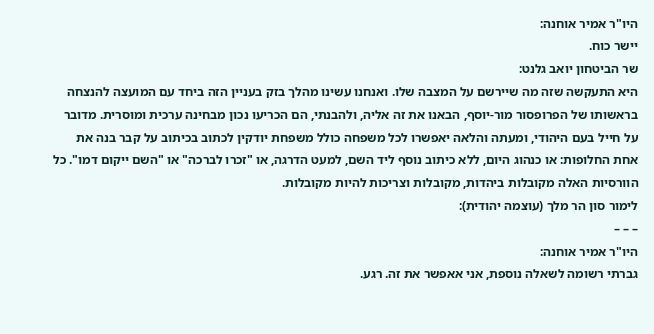היו"ר אמיר אוחנה:
יישר כוח.
שר הביטחון יואב גלנט:
היא התעקשה שזה מה שיירשם על המצבה שלו. ואנחנו עשינו מהלך בזק בעניין הזה ביחד עם המועצה להנצחה בראשותו של הפרופסור מור-יוסף, הבאנו את זה אליה, ולהבנתי, הם הכריעו נכון מבחינה ערכית ומוסרית. מדובר על חייל בעם היהודי, ומעתה והלאה יאפשרו לכל משפחה כולל משפחת יודקין לכתוב בכיתוב על קבר בנה את אחת החלופות: או כנהוג היום, ללא כיתוב נוסף ליד השם, למעט הדרגה, או "זכרו לברכה" או "השם ייקום דמו". כל הוורסיות האלה מקובלות ביהדות, מקובלות וצריכות להיות מקובלות.
לימור סון הר מלך (עוצמה יהודית):
– – –
היו"ר אמיר אוחנה:
גברתי רשומה לשאלה נוספת, אני אאפשר את זה. רגע.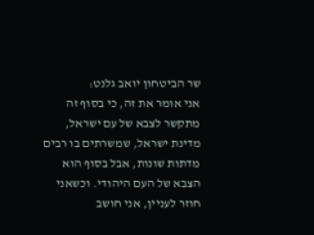שר הביטחון יואב גלנט:
אני אומר את זה, כי בסוף זה מתקשר לצבא של עם ישראל, מדינת ישראל, שמשרתים בו רבים מדתות שונות, אבל בסוף הוא הצבא של העם היהודי. וכשאני חוזר לעניין, אני חושב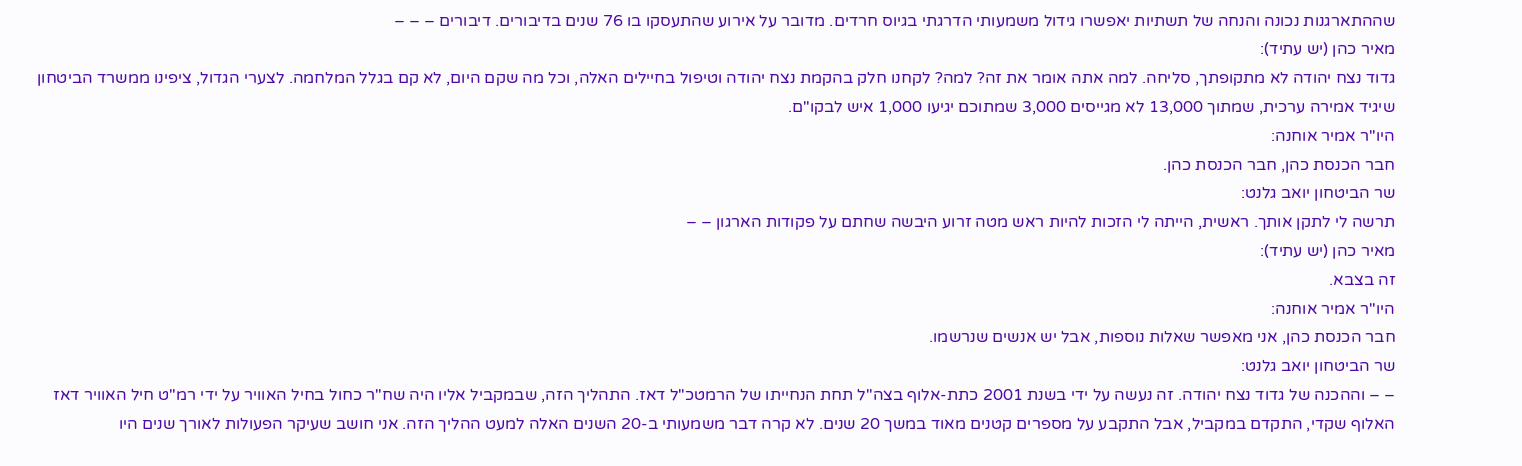שההתארגנות נכונה והנחה של תשתיות יאפשרו גידול משמעותי הדרגתי בגיוס חרדים. מדובר על אירוע שהתעסקו בו 76 שנים בדיבורים. דיבורים – – –
מאיר כהן (יש עתיד):
גדוד נצח יהודה לא מתקופתך, סליחה. למה אתה אומר את זה? למה? לקחנו חלק בהקמת נצח יהודה וטיפול בחיילים האלה, וכל מה שקם היום, לא קם בגלל המלחמה. לצערי הגדול, ציפינו ממשרד הביטחון שיגיד אמירה ערכית, שמתוך 13,000 לא מגייסים 3,000 שמתוכם יגיעו 1,000 איש לבקו"ם.
היו"ר אמיר אוחנה:
חבר הכנסת כהן, חבר הכנסת כהן.
שר הביטחון יואב גלנט:
תרשה לי לתקן אותך. ראשית, הייתה לי הזכות להיות ראש מטה זרוע היבשה שחתם על פקודות הארגון – –
מאיר כהן (יש עתיד):
זה בצבא.
היו"ר אמיר אוחנה:
חבר הכנסת כהן, אני מאפשר שאלות נוספות, אבל יש אנשים שנרשמו.
שר הביטחון יואב גלנט:
– – וההכנה של גדוד נצח יהודה. זה נעשה על ידי בשנת 2001 כתת-אלוף בצה"ל תחת הנחייתו של הרמטכ"ל דאז. התהליך הזה, שבמקביל אליו היה שח"ר כחול בחיל האוויר על ידי רמ"ט חיל האוויר דאז האלוף שקדי, התקדם במקביל, אבל התקבע על מספרים קטנים מאוד במשך 20 שנים. לא קרה דבר משמעותי ב-20 השנים האלה למעט ההליך הזה. אני חושב שעיקר הפעולות לאורך שנים היו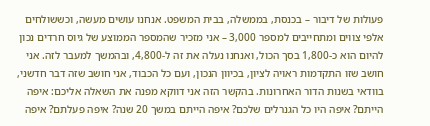פעולות של דיבור – בכנסת, בממשלה, בבית המשפט. אנחנו עושים מעשה, וכששולחים אלפי צווים ומתחייבים למספר 3,000 – אני מזכיר שהמספר הממוצע של גיוס חרדים נכון להיום הוא כ-1,800 בסך הכול, ואנחנו נעלה את זה ל-4,800, ובהמשך למעבר לזה. אני חושב שזו התקדמות ראויה לציון, בכיוון הנכון, ועם כל הכבוד, אני חושב שזה דבר חדשני, בוודאי בשנות הדור האחרונות. בהקשר הזה אני דווקא מפנה את השאלה אליכם: איפה הייתם? איפה היו כל הגנרלים שלכם? איפה הייתם במשך 20 שנה? איפה פעלתם? איפה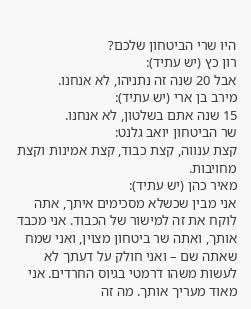היו שרי הביטחון שלכם?
רון כץ (יש עתיד):
אבל 20 שנה זה נתניהו, לא אנחנו.
מירב בן ארי (יש עתיד):
15 שנה אתם בשלטון, לא אנחנו.
שר הביטחון יואב גלנט:
קצת ענווה, קצת כבוד, קצת אמינות וקצת מחויבות.
מאיר כהן (יש עתיד):
אני מבין שכשלא מסכימים איתך, אתה לוקח את זה למישור של הכבוד. אני מכבד אותך, ואתה שר ביטחון מצוין, ואני שמח שאתה שם – ואני חולק על דעתך לא לעשות משהו דרמטי בגיוס החרדים. אני מאוד מעריך אותך. מה זה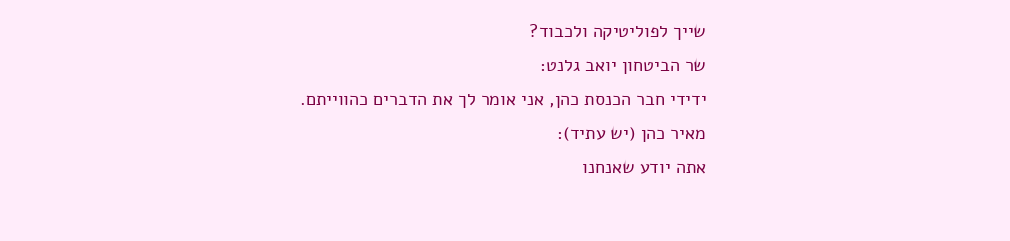שייך לפוליטיקה ולכבוד?
שר הביטחון יואב גלנט:
ידידי חבר הכנסת כהן, אני אומר לך את הדברים כהווייתם.
מאיר כהן (יש עתיד):
אתה יודע שאנחנו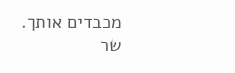מכבדים אותך.
שר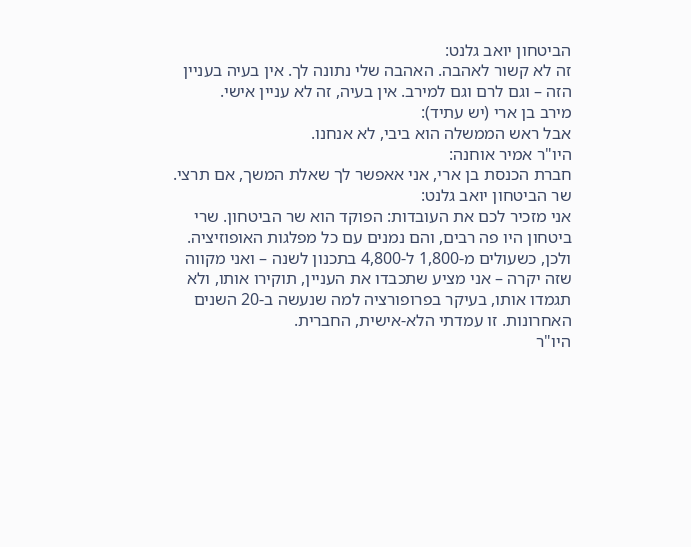הביטחון יואב גלנט:
זה לא קשור לאהבה. האהבה שלי נתונה לך. אין בעיה בעניין הזה – וגם לרם וגם למירב. אין בעיה, זה לא עניין אישי.
מירב בן ארי (יש עתיד):
אבל ראש הממשלה הוא ביבי, לא אנחנו.
היו"ר אמיר אוחנה:
חברת הכנסת בן ארי, אני אאפשר לך שאלת המשך, אם תרצי.
שר הביטחון יואב גלנט:
אני מזכיר לכם את העובדות: הפוקד הוא שר הביטחון. שרי ביטחון היו פה רבים, והם נמנים עם כל מפלגות האופוזיציה. ולכן, כשעולים מ-1,800 ל-4,800 בתכנון לשנה – ואני מקווה שזה יקרה – אני מציע שתכבדו את העניין, תוקירו אותו, ולא תגמדו אותו, בעיקר בפרופורציה למה שנעשה ב-20 השנים האחרונות. זו עמדתי הלא-אישית, החברית.
היו"ר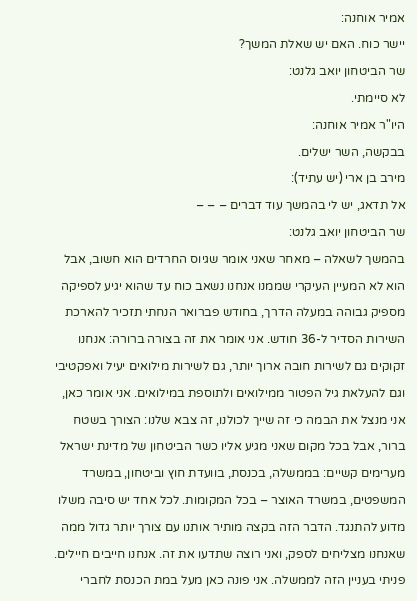אמיר אוחנה:
יישר כוח. האם יש שאלת המשך?
שר הביטחון יואב גלנט:
לא סיימתי.
היו"ר אמיר אוחנה:
בבקשה, השר ישלים.
מירב בן ארי (יש עתיד):
אל תדאג, יש לי בהמשך עוד דברים – – –
שר הביטחון יואב גלנט:
בהמשך לשאלה – מאחר שאני אומר שגיוס החרדים הוא חשוב, אבל הוא לא המעיין העיקרי שממנו אנחנו נשאב כוח עד שהוא יגיע לספיקה מספיק גבוהה במעלה הדרך, בחודש פברואר הנחתי תזכיר להארכת השירות הסדיר ל-36 חודש. אני אומר את זה בצורה ברורה: אנחנו זקוקים גם לשירות חובה ארוך יותר, גם לשירות מילואים יעיל ואפקטיבי וגם להעלאת גיל הפטור ממילואים ולתוספת במילואים. אני אומר כאן, אני מנצל את הבמה כי זה שייך לכולנו, זה צבא שלנו: הצורך בשטח ברור, אבל בכל מקום שאני מגיע אליו כשר הביטחון של מדינת ישראל מערימים קשיים: בממשלה, בכנסת, בוועדת חוץ וביטחון, במשרד המשפטים, במשרד האוצר – בכל המקומות. לכל אחד יש סיבה משלו מדוע להתנגד. הדבר הזה בקצה מותיר אותנו עם צורך יותר גדול ממה שאנחנו מצליחים לספק, ואני רוצה שתדעו את זה. אנחנו חייבים חיילים. פניתי בעניין הזה לממשלה. אני פונה כאן מעל במת הכנסת לחברי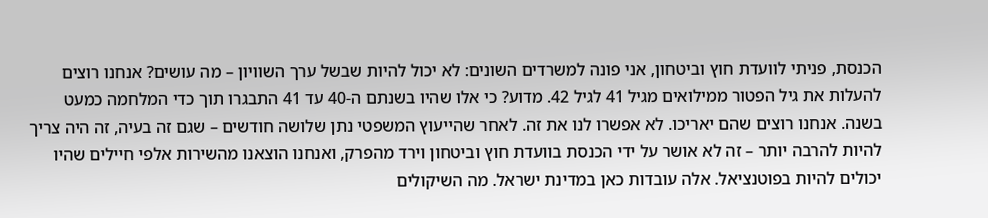הכנסת, פניתי לוועדת חוץ וביטחון, אני פונה למשרדים השונים: לא יכול להיות שבשל ערך השוויון – מה עושים? אנחנו רוצים להעלות את גיל הפטור ממילואים מגיל 41 לגיל 42. מדוע? כי אלו שהיו בשנתם ה-40 עד 41 התבגרו תוך כדי המלחמה כמעט בשנה. אנחנו רוצים שהם יאריכו. לא אפשרו לנו את זה. לאחר שהייעוץ המשפטי נתן שלושה חודשים – שגם זה בעיה, זה היה צריך להיות להרבה יותר – זה לא אושר על ידי הכנסת בוועדת חוץ וביטחון וירד מהפרק, ואנחנו הוצאנו מהשירות אלפי חיילים שהיו יכולים להיות בפוטנציאל. אלה עובדות כאן במדינת ישראל. מה השיקולים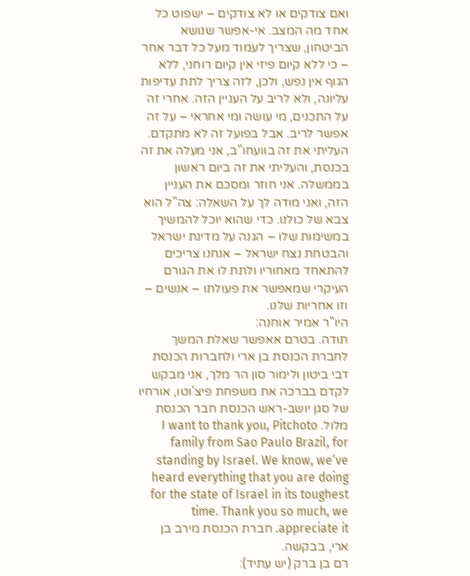ואם צודקים או לא צודקים – ישפוט כל אחד מה המצב. אי-אפשר שנושא הביטחון, שצריך לעמוד מעל כל דבר אחר – כי ללא קיום פיזי אין קיום רוחני, ללא הגוף אין נפש, ולכן, לזה צריך לתת עדיפות עליונה, ולא לריב על העניין הזה. אחרי זה על התכנים, מי עושה ומי אחראי – על זה אפשר לריב. אבל בפועל זה לא מתקדם. העליתי את זה בוועחו"ב, אני מעלה את זה בכנסת, והעליתי את זה ביום ראשון בממשלה. אני חוזר ומסכם את העניין הזה, ואני מודה לך על השאלה: צה"ל הוא צבא של כולנו. כדי שהוא יוכל להמשיך במשימות שלו – הגנה על מדינת ישראל והבטחת נצח ישראל – אנחנו צריכים להתאחד מאחוריו ולתת לו את הגורם העיקרי שמאפשר את פעולתו – אנשים – וזו אחריות שלנו.
היו"ר אמיר אוחנה:
תודה. בטרם אאפשר שאלת המשך לחברת הכנסת בן ארי ולחברות הכנסת דבי ביטון ולימור סון הר מלך, אני מבקש לקדם בברכה את משפחת פיצ'וטו, אורחיו של סגן יושב-ראש הכנסת חבר הכנסת מלול. I want to thank you, Pitchoto family from Sao Paulo Brazil, for standing by Israel. We know, we’ve heard everything that you are doing for the state of Israel in its toughest time. Thank you so much, we appreciate it. חברת הכנסת מירב בן ארי, בבקשה.
רם בן ברק (יש עתיד):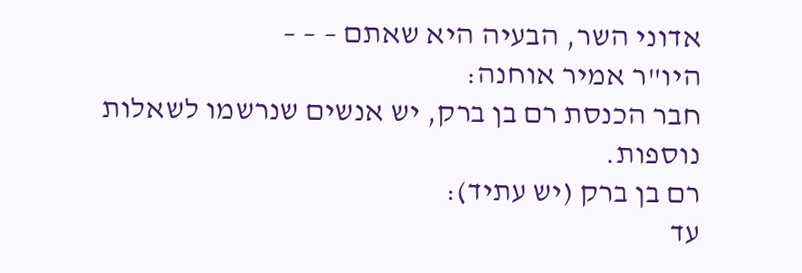אדוני השר, הבעיה היא שאתם – – –
היו"ר אמיר אוחנה:
חבר הכנסת רם בן ברק, יש אנשים שנרשמו לשאלות נוספות.
רם בן ברק (יש עתיד):
עד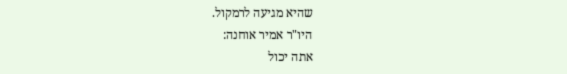שהיא מגיעה לרמקול.
היו"ר אמיר אוחנה:
אתה יכול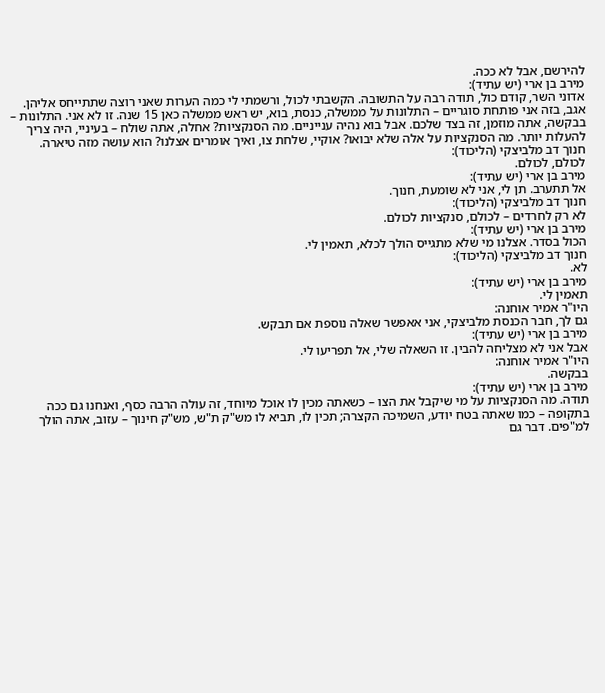להירשם, אבל לא ככה.
מירב בן ארי (יש עתיד):
אדוני השר, קודם כול, תודה רבה על התשובה. הקשבתי לכול, ורשמתי לי כמה הערות שאני רוצה שתתייחס אליהן. אגב, בזה אני פותחת סוגריים – התלונות על ממשלה, כנסת, בוא, יש ראש ממשלה כאן 15 שנה. זו לא אני. התלונות – בבקשה, אתה מוזמן, זה בצד שלכם. אבל בוא נהיה ענייניים. מה הסנקציות? אחלה, אתה שולח – בעיניי, היה צריך להעלות יותר. מה הסנקציות על אלה שלא יבואו? אוקיי, שלחת צו, ואיך אומרים אצלנו? הוא עושה מזה טיארה.
חנוך דב מלביצקי (הליכוד):
לכולם, לכולם.
מירב בן ארי (יש עתיד):
אל תתערב. תן לי, אני לא שומעת, חנוך.
חנוך דב מלביצקי (הליכוד):
לא רק לחרדים – לכולם, סנקציות לכולם.
מירב בן ארי (יש עתיד):
הכול בסדר. אצלנו מי שלא מתגייס הולך לכלא, תאמין לי.
חנוך דב מלביצקי (הליכוד):
לא.
מירב בן ארי (יש עתיד):
תאמין לי.
היו"ר אמיר אוחנה:
גם לך, חבר הכנסת מלביצקי, אני אאפשר שאלה נוספת אם תבקש.
מירב בן ארי (יש עתיד):
אבל אני לא מצליחה להבין. זו השאלה שלי, אל תפריעו לי.
היו"ר אמיר אוחנה:
בבקשה.
מירב בן ארי (יש עתיד):
תודה. מה הסנקציות על מי שיקבל את הצו – כשאתה מכין לו אוכל מיוחד, זה עולה הרבה כסף, ואנחנו גם ככה בתקופה – כמו שאתה בטח יודע, השמיכה הקצרה; תכין לו, תביא לו מש"ק ת"ש, מש"ק חינוך – עזוב, אתה הולך למ"פים. דבר גם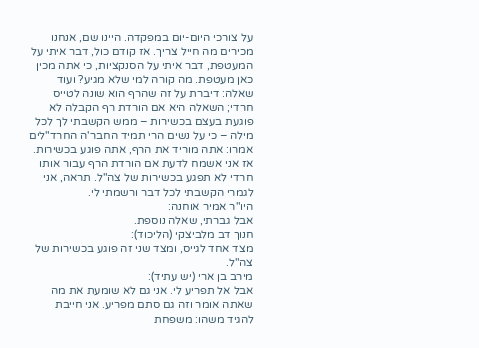על צורכי היום-יום במפקדה. היינו שם, אנחנו מכירים מה חייל צריך. אז קודם כול, דבר איתי על המעטפת, דבר איתי על הסנקציות, כי אתה מכין כאן מעטפת. מה קורה למי שלא מגיע? ועוד שאלה: דיברת על זה שהרף הוא שונה לטייס חרדי; השאלה היא אם הורדת רף הקבלה לא פוגעת בעצם בכשירות – ממש הקשבתי לך לכל מילה – כי על נשים הרי תמיד החבר'ה החרד"לים אמרו: אתה מוריד את הרף, אתה פוגע בכשירות. אז אני אשמח לדעת אם הורדת הרף עבור אותו חרדי לא תפגע בכשירות של צה"ל. תראה, אני לגמרי הקשבתי לכל דבר ורשמתי לי.
היו"ר אמיר אוחנה:
אבל גברתי, שאלה נוספת.
חנוך דב מלביצקי (הליכוד):
מצד אחד לגייס, ומצד שני זה פוגע בכשירות של צה"ל.
מירב בן ארי (יש עתיד):
אבל אל תפריע לי. אני גם לא שומעת את מה שאתה אומר וזה גם סתם מפריע. אני חייבת להגיד משהו: משפחת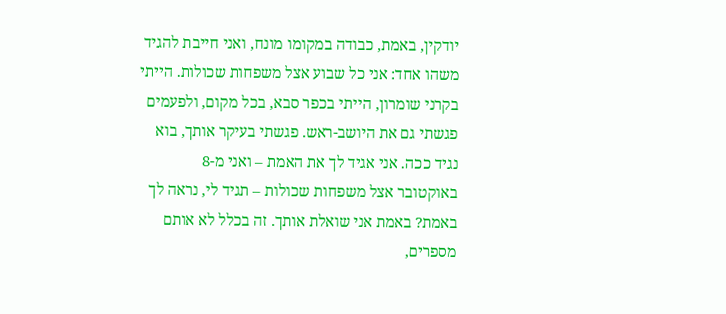יודקין, באמת, כבודה במקומו מונח, ואני חייבת להגיד משהו אחד: אני כל שבוע אצל משפחות שכולות. הייתי בקרני שומרון, הייתי בכפר סבא, בכל מקום, ולפעמים פגשתי גם את היושב-ראש. פגשתי בעיקר אותך, בוא נגיד ככה. אני אגיד לך את האמת – ואני מ-8 באוקטובר אצל משפחות שכולות – תגיד לי, נראה לך באמת? באמת אני שואלת אותך. זה בכלל לא אותם מספרים,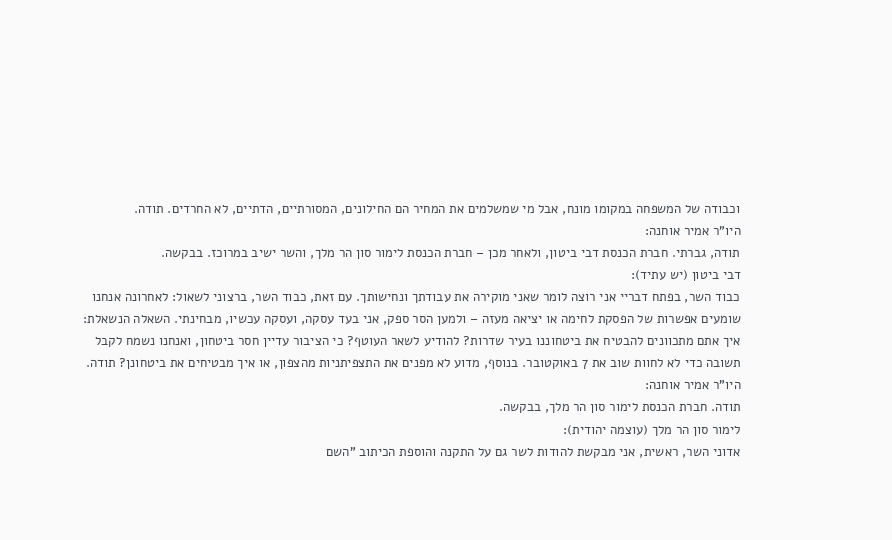וכבודה של המשפחה במקומו מונח, אבל מי שמשלמים את המחיר הם החילונים, המסורתיים, הדתיים, לא החרדים. תודה.
היו"ר אמיר אוחנה:
תודה, גברתי. חברת הכנסת דבי ביטון, ולאחר מכן – חברת הכנסת לימור סון הר מלך, והשר ישיב במרוכז. בבקשה.
דבי ביטון (יש עתיד):
כבוד השר, בפתח דבריי אני רוצה לומר שאני מוקירה את עבודתך ונחישותך. עם זאת, כבוד השר, ברצוני לשאול: לאחרונה אנחנו שומעים אפשרות של הפסקת לחימה או יציאה מעזה – ולמען הסר ספק, אני בעד עסקה, ועסקה עכשיו, מבחינתי. השאלה הנשאלת: איך אתם מתכוונים להבטיח את ביטחוננו בעיר שדרות? להודיע לשאר העוטף? כי הציבור עדיין חסר ביטחון, ואנחנו נשמח לקבל תשובה כדי לא לחוות שוב את 7 באוקטובר. בנוסף, מדוע לא מפנים את התצפיתניות מהצפון, או איך מבטיחים את ביטחונן? תודה.
היו"ר אמיר אוחנה:
תודה. חברת הכנסת לימור סון הר מלך, בבקשה.
לימור סון הר מלך (עוצמה יהודית):
אדוני השר, ראשית, אני מבקשת להודות לשר גם על התקנה והוספת הכיתוב "השם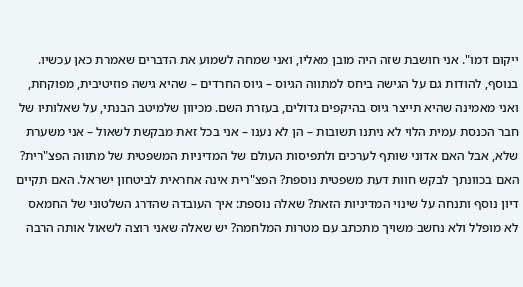ייקום דמו". אני חושבת שזה היה מובן מאליו, ואני שמחה לשמוע את הדברים שאמרת כאן עכשיו. בנוסף, להודות גם על הגישה ביחס למתווה הגיוס – גיוס החרדים – שהיא גישה פוזיטיבית, מפוקחת, ואני מאמינה שהיא תייצר גיוס בהיקפים גדולים, בעזרת השם. מכיוון שלמיטב הבנתי, על שאלותיו של חבר הכנסת עמית הלוי לא ניתנו תשובות – הן לא נענו – אני בכל זאת מבקשת לשאול – אני משערת שלא, אבל האם אדוני שותף לערכים ולתפיסות העולם של המדיניות המשפטית של מתווה הפצ"רית? האם בכוונתך לבקש חוות דעת משפטית נוספת? הפצ"רית אינה אחראית לביטחון ישראל. האם תקיים דיון נוסף ותנחה על שינוי המדיניות הזאת? שאלה נוספת: איך העובדה שהדרג השלטוני של החמאס לא מופלל ולא נחשב משויך מתכתב עם מטרות המלחמה? יש שאלה שאני רוצה לשאול אותה הרבה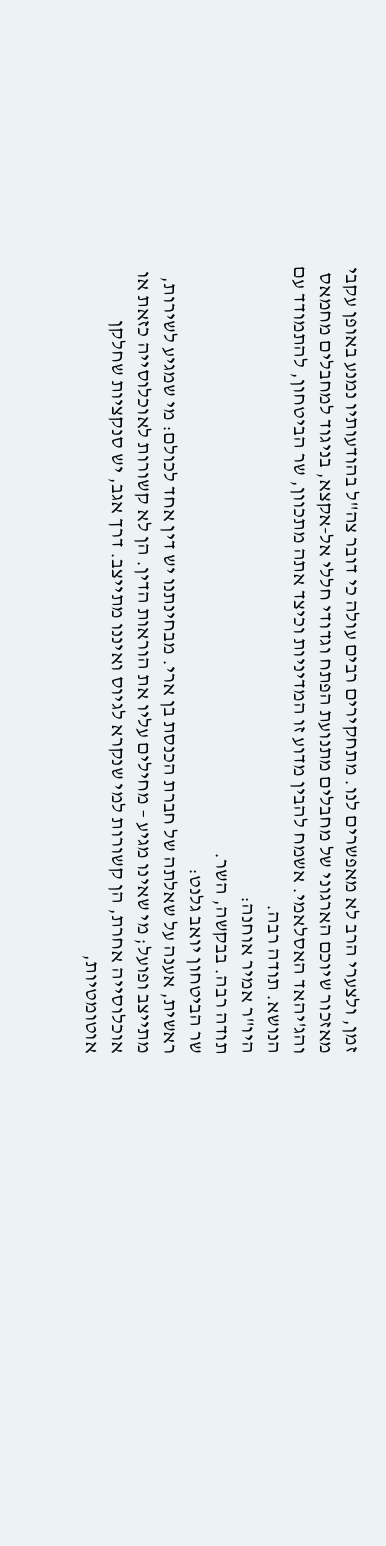זמן, ולצערי הרב לא מאפשרים לנו. מתחקירים רבים עולה כי דובר צה"ל בהודעותיו נמנע באופן עקבי מאזכור שיוכם הארגוני של מחבלים מתנועת הפתח וגדודי חללי אל-אקצא, בניגוד למחבלים מחמאס והג'יהאד האסלאמי. אשמח להבין מדוע זו המדיניות וכיצד אתה מתכוון, שר הביטחון, להתמודד עם הנושא. תודה רבה.
היו"ר אמיר אוחנה:
תודה רבה. בבקשה, השר.
שר הביטחון יואב גלנט:
ראשית, אענה על שאלתה של חברת הכנסת בן ארי. מבחינתנו יש דין אחד לכולם: מי שמגיע לשירות, מתייצב ופועל; מי שאינו מגיע – מחילים עליו את הוראות הדין. הן לא קשורות לאוכלוסייה כזאת או אוכלוסייה אחרת, הן קשורות למי שנקרא לגיוס ואיננו מתייצב. דרך אגב, יש סנקציות שחלקן אוטומטיות,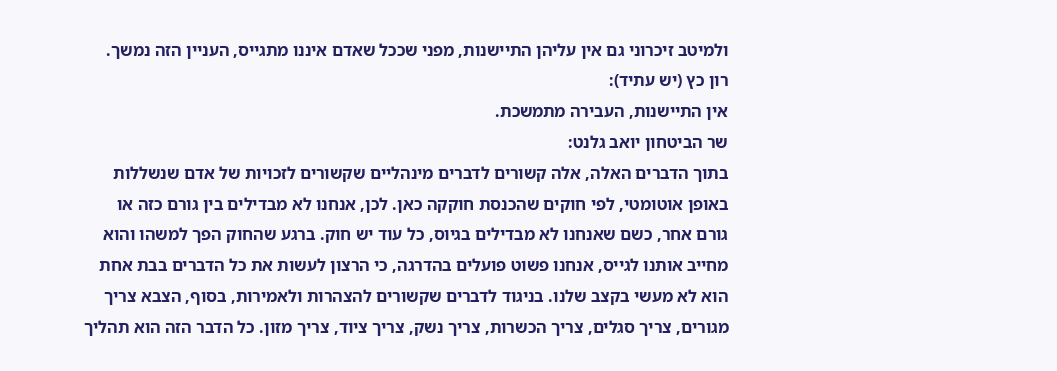ולמיטב זיכרוני גם אין עליהן התיישנות, מפני שככל שאדם איננו מתגייס, העניין הזה נמשך.
רון כץ (יש עתיד):
אין התיישנות, העבירה מתמשכת.
שר הביטחון יואב גלנט:
בתוך הדברים האלה, אלה קשורים לדברים מינהליים שקשורים לזכויות של אדם שנשללות באופן אוטומטי, לפי חוקים שהכנסת חוקקה כאן. לכן, אנחנו לא מבדילים בין גורם כזה או גורם אחר, כשם שאנחנו לא מבדילים בגיוס, כל עוד יש חוק. ברגע שהחוק הפך למשהו והוא מחייב אותנו לגייס, אנחנו פשוט פועלים בהדרגה, כי הרצון לעשות את כל הדברים בבת אחת הוא לא מעשי בקצב שלנו. בניגוד לדברים שקשורים להצהרות ולאמירות, בסוף, הצבא צריך מגורים, צריך סגלים, צריך הכשרות, צריך נשק, צריך ציוד, צריך מזון. כל הדבר הזה הוא תהליך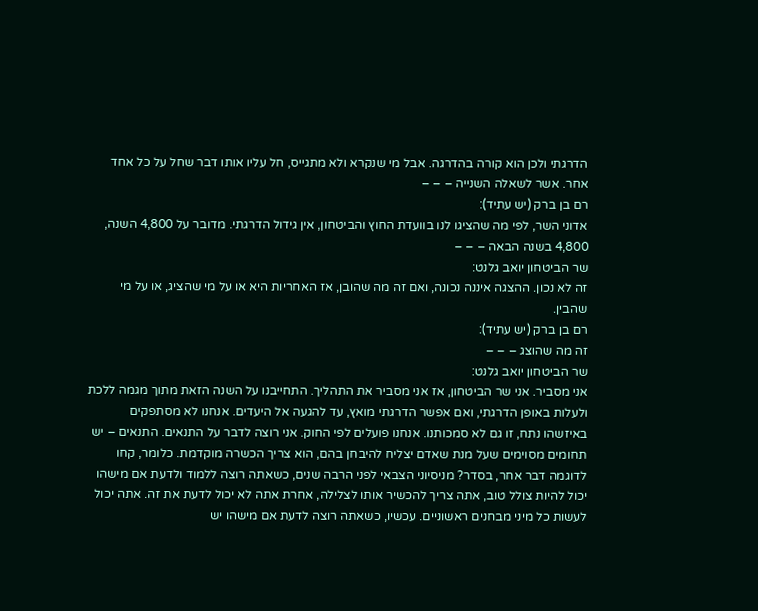הדרגתי ולכן הוא קורה בהדרגה. אבל מי שנקרא ולא מתגייס, חל עליו אותו דבר שחל על כל אחד אחר. אשר לשאלה השנייה – – –
רם בן ברק (יש עתיד):
אדוני השר, לפי מה שהציגו לנו בוועדת החוץ והביטחון, אין גידול הדרגתי. מדובר על 4,800 השנה, 4,800 בשנה הבאה – – –
שר הביטחון יואב גלנט:
זה לא נכון. ההצגה איננה נכונה, ואם זה מה שהובן, אז האחריות היא או על מי שהציג, או על מי שהבין.
רם בן ברק (יש עתיד):
זה מה שהוצג – – –
שר הביטחון יואב גלנט:
אני מסביר. אני שר הביטחון, אז אני מסביר את התהליך. התחייבנו על השנה הזאת מתוך מגמה ללכת ולעלות באופן הדרגתי, ואם אפשר הדרגתי מואץ, עד להגעה אל היעדים. אנחנו לא מסתפקים באיזשהו נתח, זו גם לא סמכותנו. אנחנו פועלים לפי החוק. אני רוצה לדבר על התנאים. התנאים – יש תחומים מסוימים שעל מנת שאדם יצליח להיבחן בהם, הוא צריך הכשרה מוקדמת. כלומר, קחו לדוגמה דבר אחר, בסדר? מניסיוני הצבאי לפני הרבה שנים, כשאתה רוצה ללמוד ולדעת אם מישהו יכול להיות צולל טוב, אתה צריך להכשיר אותו לצלילה, אחרת אתה לא יכול לדעת את זה. אתה יכול לעשות כל מיני מבחנים ראשוניים. עכשיו, כשאתה רוצה לדעת אם מישהו יש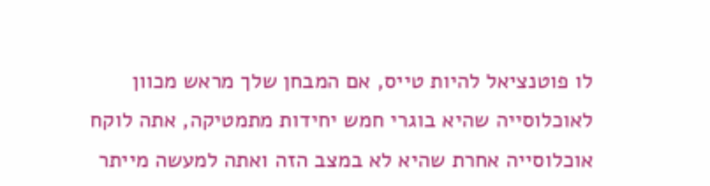לו פוטנציאל להיות טייס, אם המבחן שלך מראש מכוון לאוכלוסייה שהיא בוגרי חמש יחידות מתמטיקה, אתה לוקח אוכלוסייה אחרת שהיא לא במצב הזה ואתה למעשה מייתר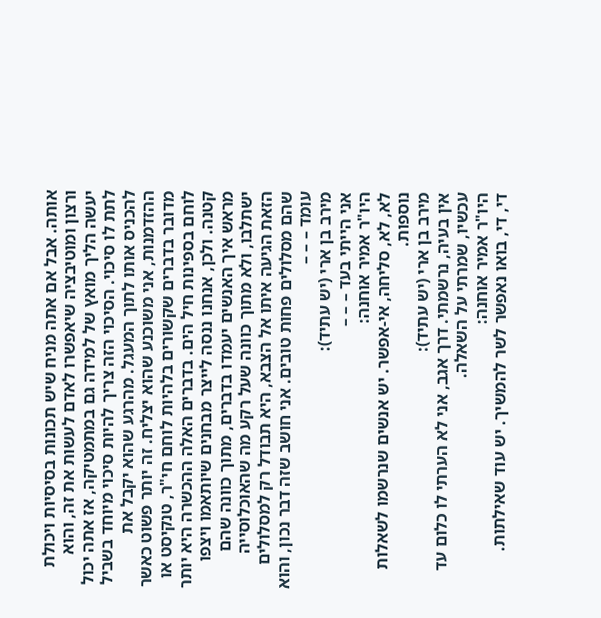אותה. אבל אם אתה מניח שיש תכונות בסיסיות ויכולת ורצון ומוטיבציה שיאפשרו לאדם לעשות את זה, והוא יעשה הליך מואץ של למידה גם במתמטיקה, אז אתה יכול לתת לו סיכוי. הסיכוי הזה צריך להיות סיכוי מיוחד בשביל להכניס אותו לתוך המעגל. מהרגע שהוא יקבל את ההזדמנות, אני משוכנע שהוא יצליח. זה יותר פשוט כאשר מדובר בדברים שקשורים בלהיות לוחם חי"ר, טנקיסט או לוחם בספינות חיל הים. בדברים האלה ההכשרה היא יותר קטנה. ולכן, אנחנו ננסה לייצר מבחנים שיותאמו ויצפו מראש איך האנשים יעמדו בדברים, מתוך כוונה שהם ישתלבו, ולא מתוך כוונה שעל רקע מה שהאוכלוסייה הזאת הגיעה איתו אל הצבא, היא תבודל רק למסלולים שהם מסלולים פחות טובים. אני חושב שזה דבר נכון, והוא עומד – – –
מירב בן ארי (יש עתיד):
אני הייתי בעד – – –
היו"ר אמיר אוחנה:
לא, לא, סליחה, אי-אפשר. יש אנשים שנרשמו לשאלות נוספות.
מירב בן ארי (יש עתיד):
אין בעיה, נרשמתי. דרך אגב, אני לא הערתי לו כלום עד עכשיו, שמרתי על השאלה.
היו"ר אמיר אוחנה:
די, די, בואו נאפשר לשר להמשיך. יש עוד שאילתות.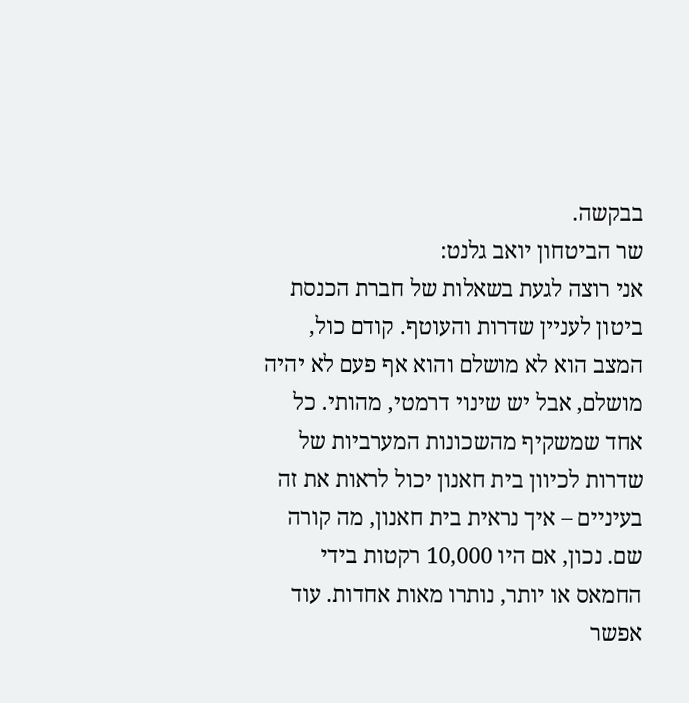בבקשה.
שר הביטחון יואב גלנט:
אני רוצה לגעת בשאלות של חברת הכנסת ביטון לעניין שדרות והעוטף. קודם כול, המצב הוא לא מושלם והוא אף פעם לא יהיה מושלם, אבל יש שינוי דרמטי, מהותי. כל אחד שמשקיף מהשכונות המערביות של שדרות לכיוון בית חאנון יכול לראות את זה בעיניים – איך נראית בית חאנון, מה קורה שם. נכון, אם היו 10,000 רקטות בידי החמאס או יותר, נותרו מאות אחדות. עוד אפשר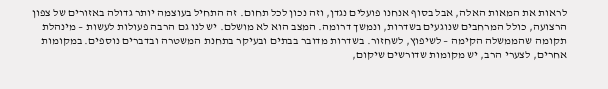לראות את המאות האלה, אבל בסוף אנחנו פועלים נגדן, וזה נכון לכל תחום. זה התחיל בעוצמה יותר גדולה באזורים של צפון הרצועה, כולל המרחבים שנוגעים בשדרות, ונמשך דרומה. המצב הוא לא מושלם. יש לנו גם הרבה פעולות לעשות – מינהלת תקומה שהממשלה הקימה – לשיפוץ, לשחזור. בשדרות מדובר בבתים ובעיקר בתחנת המשטרה ובדברים נוספים. במקומות אחרים, לצערי הרב, יש מקומות שדורשים שיקום,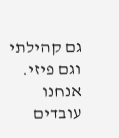גם קהילתי וגם פיזי. אנחנו עובדים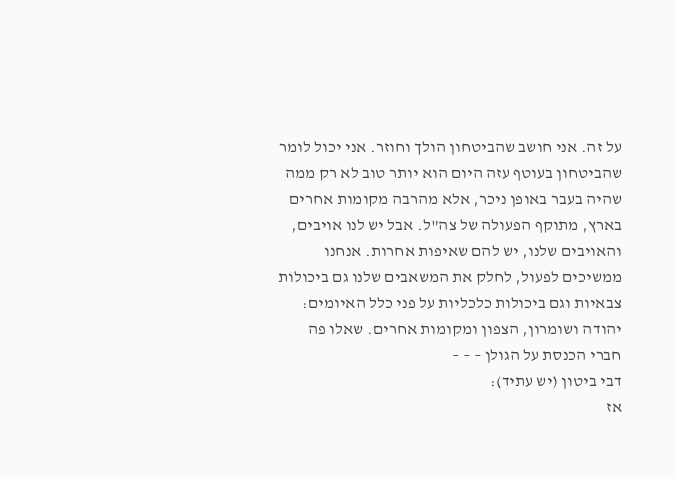על זה. אני חושב שהביטחון הולך וחוזר. אני יכול לומר שהביטחון בעוטף עזה היום הוא יותר טוב לא רק ממה שהיה בעבר באופן ניכר, אלא מהרבה מקומות אחרים בארץ, מתוקף הפעולה של צה"ל. אבל יש לנו אויבים, והאויבים שלנו, יש להם שאיפות אחרות. אנחנו ממשיכים לפעול, לחלק את המשאבים שלנו גם ביכולות צבאיות וגם ביכולות כלכליות על פני כלל האיומים: יהודה ושומרון, הצפון ומקומות אחרים. שאלו פה חברי הכנסת על הגולן – – –
דבי ביטון (יש עתיד):
אז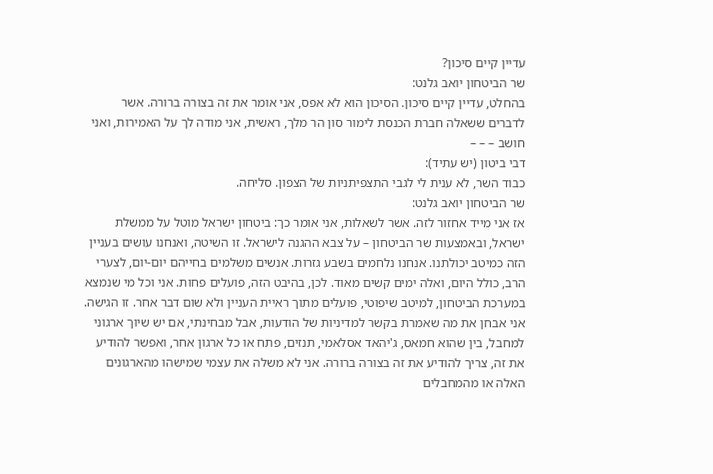עדיין קיים סיכון?
שר הביטחון יואב גלנט:
בהחלט, עדיין קיים סיכון. הסיכון הוא לא אפס, אני אומר את זה בצורה ברורה. אשר לדברים ששאלה חברת הכנסת לימור סון הר מלך, ראשית, אני מודה לך על האמירות, ואני חושב – – –
דבי ביטון (יש עתיד):
כבוד השר, לא ענית לי לגבי התצפיתניות של הצפון. סליחה.
שר הביטחון יואב גלנט:
אז אני מייד אחזור לזה. אשר לשאלות, אני אומר כך: ביטחון ישראל מוטל על ממשלת ישראל, ובאמצעות שר הביטחון – על צבא ההגנה לישראל. זו השיטה, ואנחנו עושים בעניין הזה כמיטב יכולתנו. אנחנו נלחמים בשבע גזרות. אנשים משלמים בחייהם יום-יום, לצערי הרב, כולל היום, ואלה ימים קשים מאוד. לכן, בהיבט הזה, פועלים פחות. אני וכל מי שנמצא במערכת הביטחון, למיטב שיפוטי, פועלים מתוך ראיית העניין ולא שום דבר אחר. זו הגישה. אני אבחן את מה שאמרת בקשר למדיניות של הודעות, אבל מבחינתי, אם יש שיוך ארגוני למחבל, בין שהוא חמאס, ג'יהאד אסלאמי, תנזים, פתח או כל ארגון אחר, ואפשר להודיע את זה, צריך להודיע את זה בצורה ברורה. אני לא משלה את עצמי שמישהו מהארגונים האלה או מהמחבלים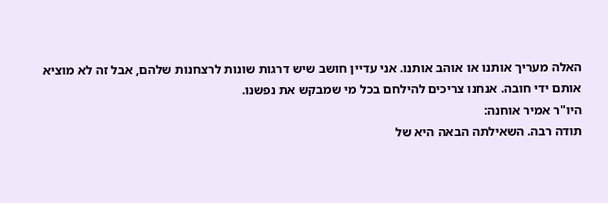האלה מעריך אותנו או אוהב אותנו. אני עדיין חושב שיש דרגות שונות לרצחנות שלהם, אבל זה לא מוציא אותם ידי חובה. אנחנו צריכים להילחם בכל מי שמבקש את נפשנו.
היו"ר אמיר אוחנה:
תודה רבה. השאילתה הבאה היא של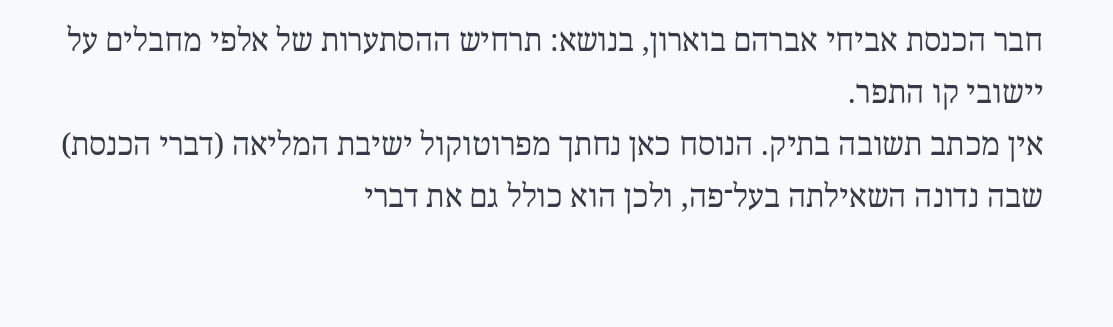חבר הכנסת אביחי אברהם בוארון, בנושא: תרחיש ההסתערות של אלפי מחבלים על יישובי קו התפר.
אין מכתב תשובה בתיק. הנוסח כאן נחתך מפרוטוקול ישיבת המליאה (דברי הכנסת) שבה נדונה השאילתה בעל־פה, ולכן הוא כולל גם את דברי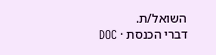השואל/ת.
דברי הכנסת · DOC